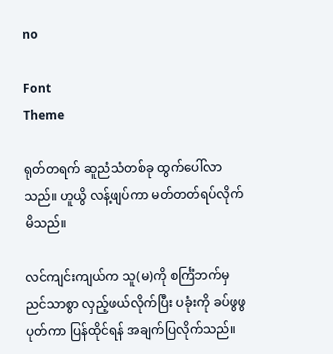no

Font
Theme

ရုတ်တရက် ဆူညံသံတစ်ခု ထွက်ပေါ်လာသည်။ ဟူယွိ လန့်ဖျပ်ကာ မတ်တတ်ရပ်လိုက်မိသည်။

လင်ကျင်းကျယ်က သူ(မ)ကို စင်္ကြံဘက်မှ ညင်သာစွာ လှည့်ဖယ်လိုက်ပြီး ပခုံးကို ခပ်ဖွဖွပုတ်ကာ ပြန်ထိုင်ရန် အချက်ပြလိုက်သည်။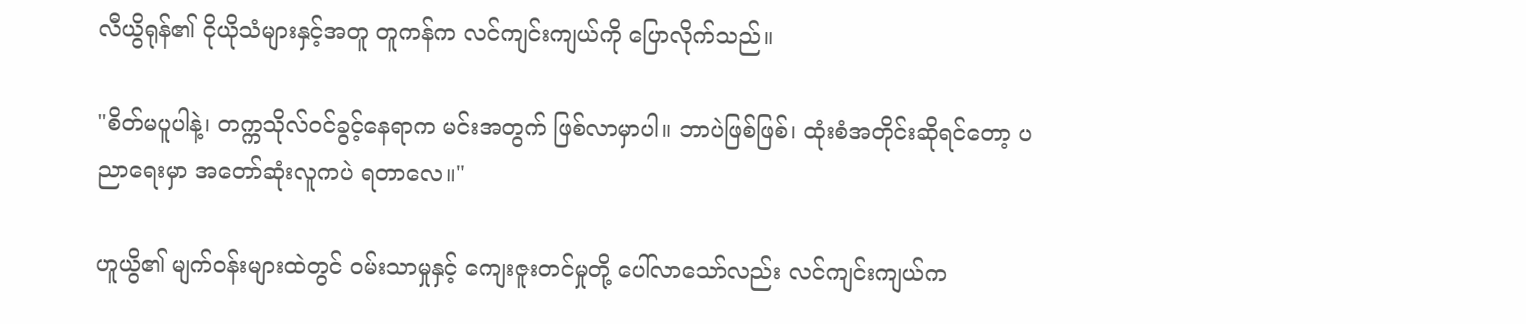လီယွိရုန်၏ ငိုယိုသံများနှင့်အတူ တူကန်က လင်ကျင်းကျယ်ကို ပြောလိုက်သည်။

"စိတ်မပူပါနဲ့၊ တက္ကသိုလ်ဝင်ခွင့်နေရာက မင်းအတွက် ဖြစ်လာမှာပါ။ ဘာပဲဖြစ်ဖြစ်၊ ထုံးစံအတိုင်းဆိုရင်တော့ ပညာရေးမှာ အတော်ဆုံးလူကပဲ ရတာလေ။"

ဟူယွိ၏ မျက်ဝန်းများထဲတွင် ဝမ်းသာမှုနှင့် ကျေးဇူးတင်မှုတို့ ပေါ်လာသော်လည်း လင်ကျင်းကျယ်က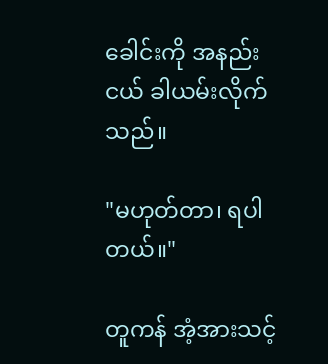ခေါင်းကို အနည်းငယ် ခါယမ်းလိုက်သည်။

"မဟုတ်တာ၊ ရပါတယ်။"

တူကန် အံ့အားသင့်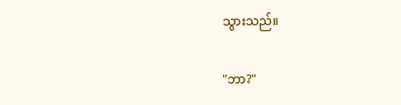သွားသည်။

"ဘာ?"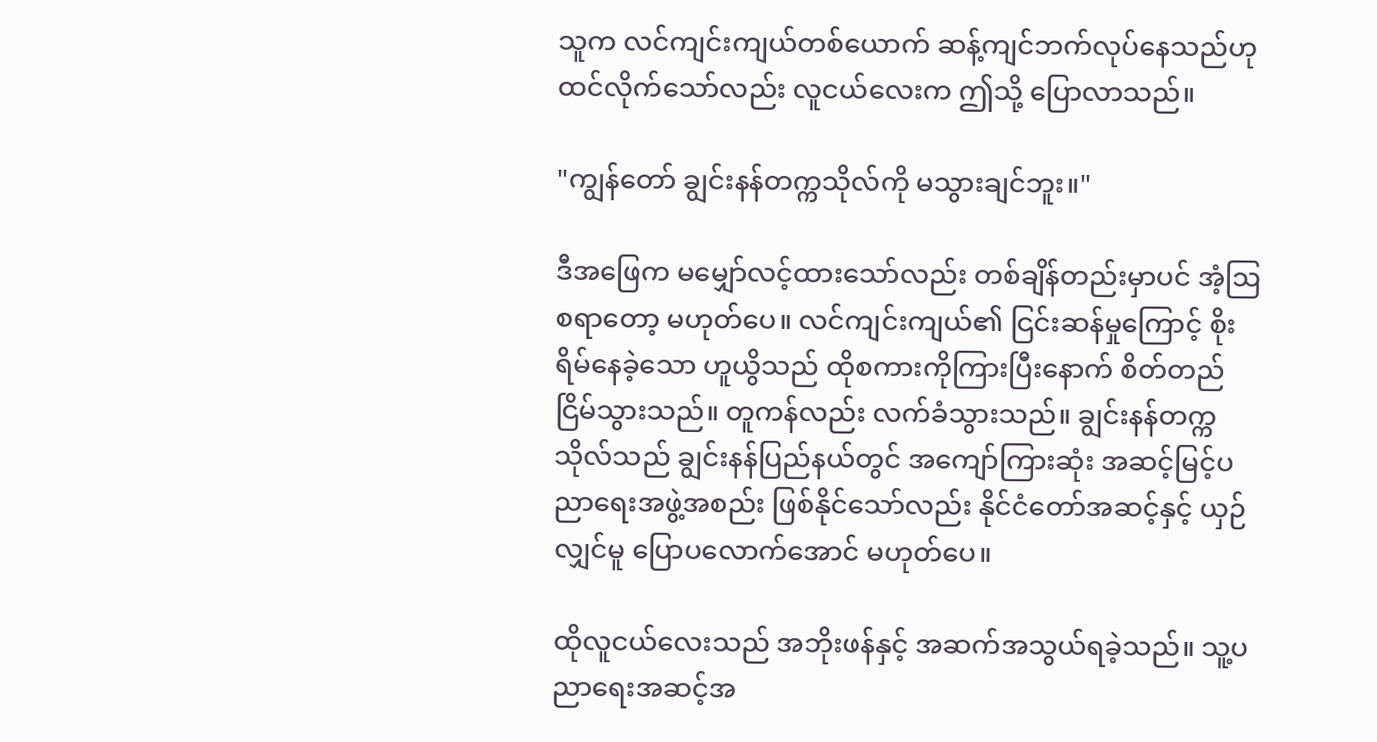သူက လင်ကျင်းကျယ်တစ်ယောက် ဆန့်ကျင်ဘက်လုပ်နေသည်ဟု ထင်လိုက်သော်လည်း လူငယ်လေးက ဤသို့ ပြောလာသည်။

"ကျွန်တော် ချွင်းနန်တက္ကသိုလ်ကို မသွားချင်ဘူး။"

ဒီအဖြေက မမျှော်လင့်ထားသော်လည်း တစ်ချိန်တည်းမှာပင် အံ့ဩစရာတော့ မဟုတ်ပေ။ လင်ကျင်းကျယ်၏ ငြင်းဆန်မှုကြောင့် စိုးရိမ်နေခဲ့သော ဟူယွိသည် ထိုစကားကိုကြားပြီးနောက် စိတ်တည်ငြိမ်သွားသည်။ တူကန်လည်း လက်ခံသွားသည်။ ချွင်းနန်တက္ကသိုလ်သည် ချွင်းနန်ပြည်နယ်တွင် အကျော်ကြားဆုံး အဆင့်မြင့်ပညာရေးအဖွဲ့အစည်း ဖြစ်နိုင်သော်လည်း နိုင်ငံတော်အဆင့်နှင့် ယှဉ်လျှင်မူ ပြောပလောက်အောင် မဟုတ်ပေ။

ထိုလူငယ်လေးသည် အဘိုးဖန်နှင့် အဆက်အသွယ်ရခဲ့သည်။ သူ့ပညာရေးအဆင့်အ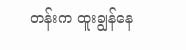တန်းက ထူးချွန်နေ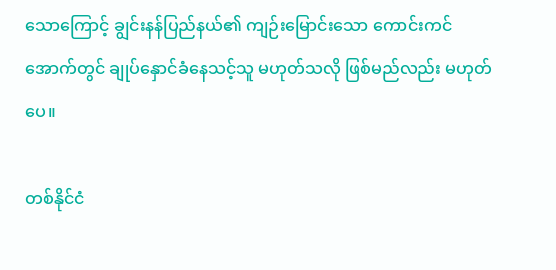သောကြောင့် ချွင်းနန်ပြည်နယ်၏ ကျဉ်းမြောင်းသော ကောင်းကင်အောက်တွင် ချုပ်နှောင်ခံနေသင့်သူ မဟုတ်သလို ဖြစ်မည်လည်း မဟုတ်ပေ။

တစ်နိုင်ငံ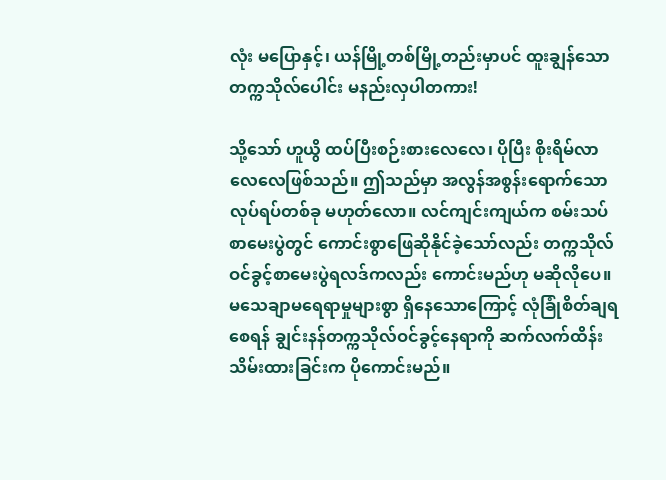လုံး မပြောနှင့်၊ ယန်မြို့တစ်မြို့တည်းမှာပင် ထူးချွန်သော တက္ကသိုလ်ပေါင်း မနည်းလှပါတကား!

သို့သော် ဟူယွိ ထပ်ပြီးစဉ်းစားလေလေ၊ ပိုပြီး စိုးရိမ်လာလေလေဖြစ်သည်။ ဤသည်မှာ အလွန်အစွန်းရောက်သော လုပ်ရပ်တစ်ခု မဟုတ်လော။ လင်ကျင်းကျယ်က စမ်းသပ်စာမေးပွဲတွင် ကောင်းစွာဖြေဆိုနိုင်ခဲ့သော်လည်း တက္ကသိုလ်ဝင်ခွင့်စာမေးပွဲရလဒ်ကလည်း ကောင်းမည်ဟု မဆိုလိုပေ။ မသေချာမရေရာမှုများစွာ ရှိနေသောကြောင့် လုံခြုံစိတ်ချရစေရန် ချွင်းနန်တက္ကသိုလ်ဝင်ခွင့်နေရာကို ဆက်လက်ထိန်းသိမ်းထားခြင်းက ပိုကောင်းမည်။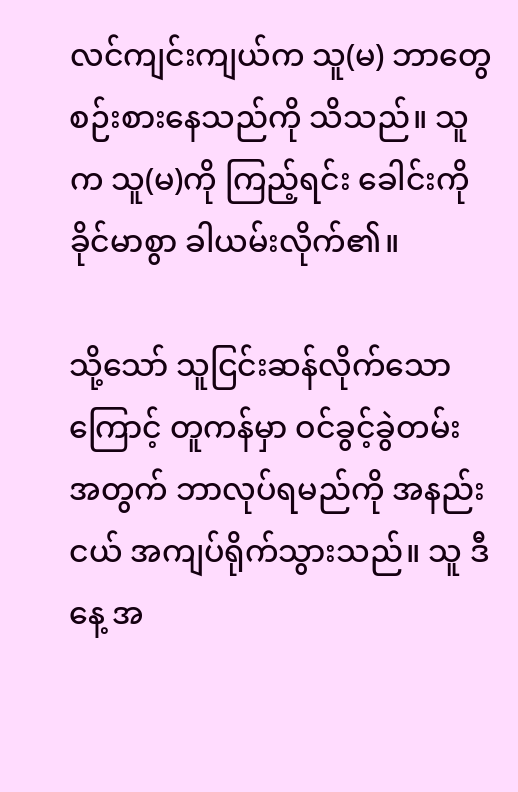လင်ကျင်းကျယ်က သူ(မ) ဘာတွေစဉ်းစားနေသည်ကို သိသည်။ သူက သူ(မ)ကို ကြည့်ရင်း ခေါင်းကို ခိုင်မာစွာ ခါယမ်းလိုက်၏။

သို့သော် သူငြင်းဆန်လိုက်သောကြောင့် တူကန်မှာ ဝင်ခွင့်ခွဲတမ်းအတွက် ဘာလုပ်ရမည်ကို အနည်းငယ် အကျပ်ရိုက်သွားသည်။ သူ ဒီနေ့ အ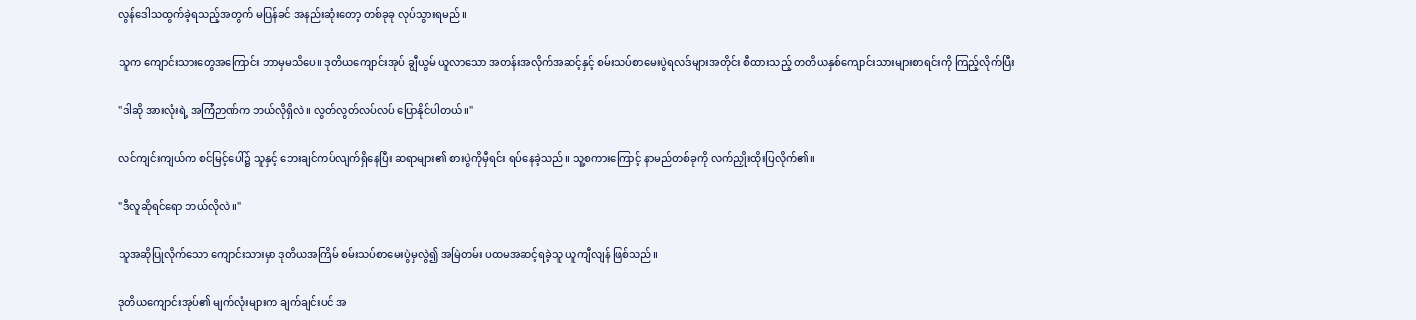လွန်ဒေါသထွက်ခဲ့ရသည့်အတွက် မပြန်ခင် အနည်းဆုံးတော့ တစ်ခုခု လုပ်သွားရမည်။

သူက ကျောင်းသားတွေအကြောင်း ဘာမှမသိပေ။ ဒုတိယကျောင်းအုပ် ချွီယွမ် ယူလာသော အတန်းအလိုက်အဆင့်နှင့် စမ်းသပ်စာမေးပွဲရလဒ်များအတိုင်း စီထားသည့် တတိယနှစ်ကျောင်းသားများစာရင်းကို ကြည့်လိုက်ပြီး

"ဒါဆို အားလုံးရဲ့ အကြံဉာဏ်က ဘယ်လိုရှိလဲ။ လွတ်လွတ်လပ်လပ် ပြောနိုင်ပါတယ်။"

လင်ကျင်းကျယ်က စင်မြင့်ပေါ်၌ သူနှင့် ဘေးချင်ကပ်လျက်ရှိနေပြီး ဆရာများ၏ စားပွဲကိုမှီရင်း ရပ်နေခဲ့သည်။ သူ့စကားကြောင့် နာမည်တစ်ခုကို လက်ညှိုးထိုးပြလိုက်၏။

"ဒီလူဆိုရင်ရော ဘယ်လိုလဲ။"

သူအဆိုပြုလိုက်သော ကျောင်းသားမှာ ဒုတိယအကြိမ် စမ်းသပ်စာမေးပွဲမှလွဲ၍ အမြဲတမ်း ပထမအဆင့်ရခဲ့သူ ယူကျီလျန် ဖြစ်သည်။

ဒုတိယကျောင်းအုပ်၏ မျက်လုံးများက ချက်ချင်းပင် အ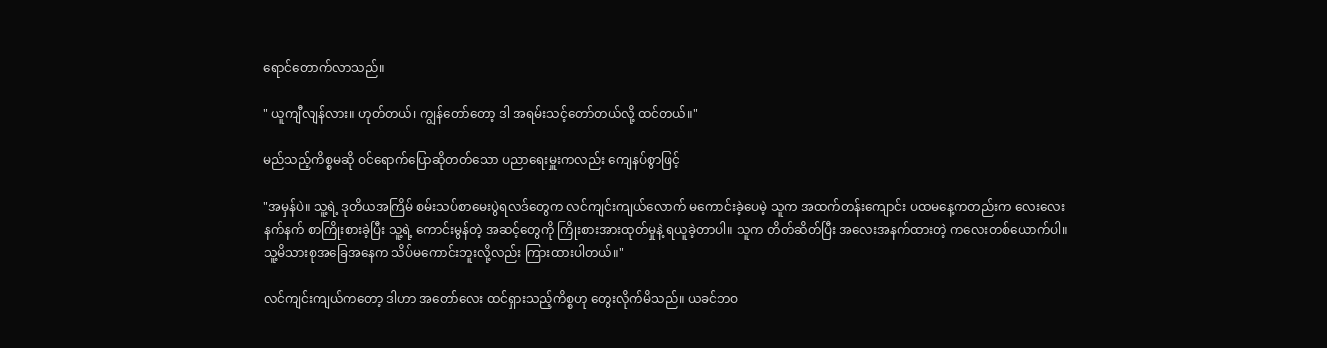ရောင်တောက်လာသည်။

" ယူကျီလျန်လား။ ဟုတ်တယ်၊ ကျွန်တော်တော့ ဒါ အရမ်းသင့်တော်တယ်လို့ ထင်တယ်။"

မည်သည့်ကိစ္စမဆို ဝင်ရောက်ပြောဆိုတတ်သော ပညာရေးမှူးကလည်း ကျေနပ်စွာဖြင့်

"အမှန်ပဲ။ သူ့ရဲ့ ဒုတိယအကြိမ် စမ်းသပ်စာမေးပွဲရလဒ်တွေက လင်ကျင်းကျယ်လောက် မကောင်းခဲ့ပေမဲ့ သူက အထက်တန်းကျောင်း ပထမနေ့ကတည်းက လေးလေးနက်နက် စာကြိုးစားခဲ့ပြီး သူ့ရဲ့ ကောင်းမွန်တဲ့ အဆင့်တွေကို ကြိုးစားအားထုတ်မှုနဲ့ ရယူခဲ့တာပါ။ သူက တိတ်ဆိတ်ပြီး အလေးအနက်ထားတဲ့ ကလေးတစ်ယောက်ပါ။ သူ့မိသားစုအခြေအနေက သိပ်မကောင်းဘူးလို့လည်း ကြားထားပါတယ်။"

လင်ကျင်းကျယ်ကတော့ ဒါဟာ အတော်လေး ထင်ရှားသည့်ကိစ္စဟု တွေးလိုက်မိသည်။ ယခင်ဘဝ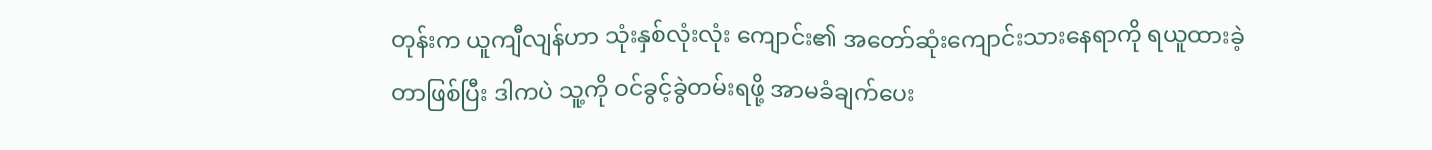တုန်းက ယူကျီလျန်ဟာ သုံးနှစ်လုံးလုံး ကျောင်း၏ အတော်ဆုံးကျောင်းသားနေရာကို ရယူထားခဲ့တာဖြစ်ပြီး ဒါကပဲ သူ့ကို ဝင်ခွင့်ခွဲတမ်းရဖို့ အာမခံချက်ပေး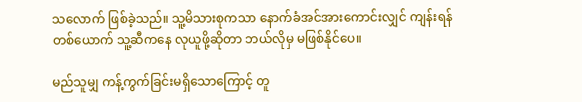သလောက် ဖြစ်ခဲ့သည်။ သူ့မိသားစုကသာ နောက်ခံအင်အားကောင်းလျှင် ကျန်းရန်တစ်ယောက် သူ့ဆီကနေ လုယူဖို့ဆိုတာ ဘယ်လိုမှ မဖြစ်နိုင်ပေ။

မည်သူမျှ ကန့်ကွက်ခြင်းမရှိသောကြောင့် တူ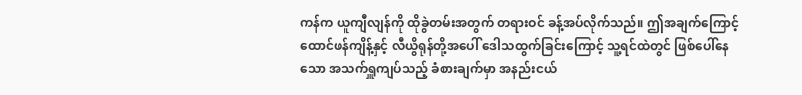ကန်က ယူကျီလျန်ကို ထိုခွဲတမ်းအတွက် တရားဝင် ခန့်အပ်လိုက်သည်။ ဤအချက်ကြောင့် ထောင်ဖန်ကျိန့်နှင့် လီယွိရုန်တို့အပေါ် ဒေါသထွက်ခြင်းကြောင့် သူ့ရင်ထဲတွင် ဖြစ်ပေါ်နေသော အသက်ရှူကျပ်သည့် ခံစားချက်မှာ အနည်းငယ်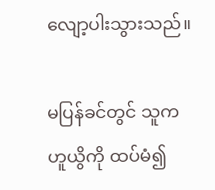လျော့ပါးသွားသည်။

မပြန်ခင်တွင် သူက ဟူယွိကို ထပ်မံ၍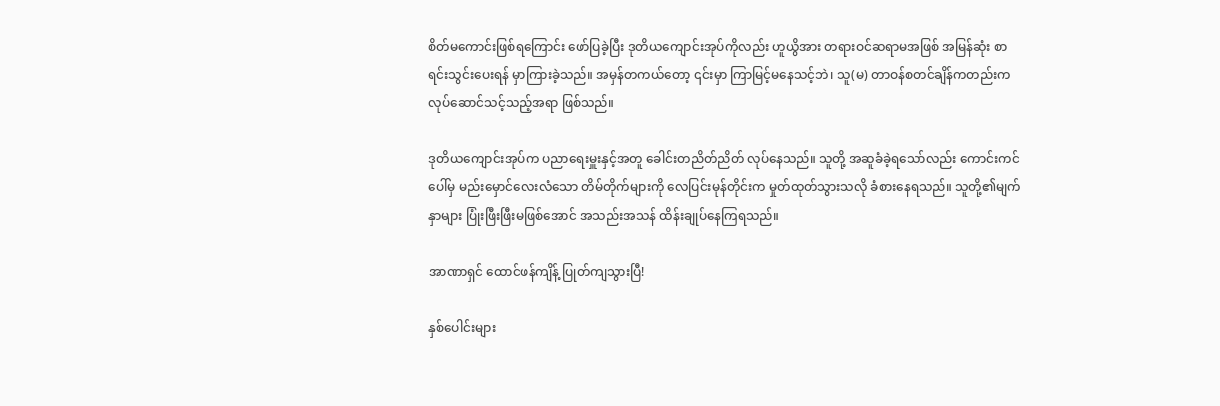စိတ်မကောင်းဖြစ်ရကြောင်း ဖော်ပြခဲ့ပြီး ဒုတိယကျောင်းအုပ်ကိုလည်း ဟူယွိအား တရားဝင်ဆရာမအဖြစ် အမြန်ဆုံး စာရင်းသွင်းပေးရန် မှာကြားခဲ့သည်။ အမှန်တကယ်တော့ ၎င်းမှာ ကြာမြင့်မနေသင့်ဘဲ၊ သူ(မ) တာဝန်စတင်ချိန်ကတည်းက လုပ်ဆောင်သင့်သည့်အရာ ဖြစ်သည်။

ဒုတိယကျောင်းအုပ်က ပညာရေးမှူးနှင့်အတူ ခေါင်းတညိတ်ညိတ် လုပ်နေသည်။ သူတို့ အဆူခံခဲ့ရသော်လည်း ကောင်းကင်ပေါ်မှ မည်းမှောင်လေးလံသော တိမ်တိုက်များကို လေပြင်းမုန်တိုင်းက မှုတ်ထုတ်သွားသလို ခံစားနေရသည်။ သူတို့၏မျက်နှာများ ပြုံးဖြီးဖြီးမဖြစ်အောင် အသည်းအသန် ထိန်းချုပ်နေကြရသည်။

အာဏာရှင် ထောင်ဖန်ကျိန့် ပြုတ်ကျသွားပြီ!

နှစ်ပေါင်းများ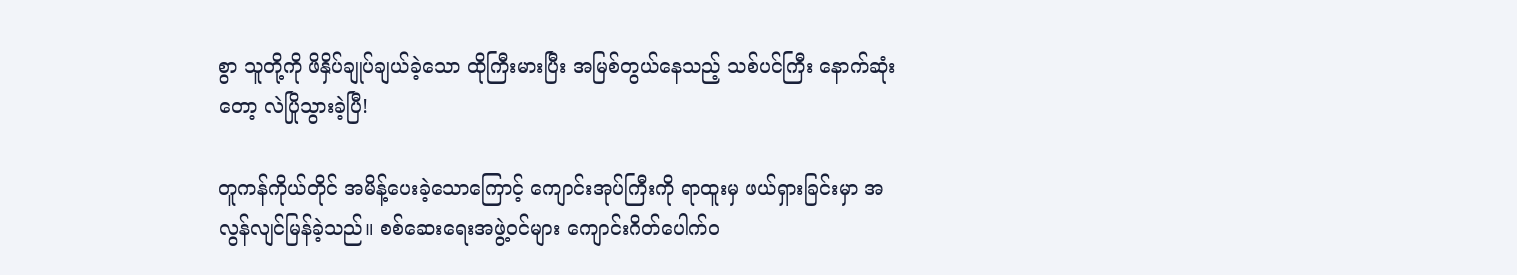စွာ သူတို့ကို ဖိနှိပ်ချုပ်ချယ်ခဲ့သော ထိုကြီးမားပြီး အမြစ်တွယ်နေသည့် သစ်ပင်ကြီး နောက်ဆုံးတော့ လဲပြိုသွားခဲ့ပြီ!

တူကန်ကိုယ်တိုင် အမိန့်ပေးခဲ့သောကြောင့် ကျောင်းအုပ်ကြီးကို ရာထူးမှ ဖယ်ရှားခြင်းမှာ အလွန်လျင်မြန်ခဲ့သည်။ စစ်ဆေးရေးအဖွဲ့ဝင်များ ကျောင်းဂိတ်ပေါက်ဝ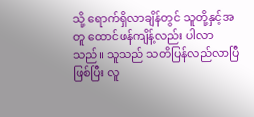သို့ ရောက်ရှိလာချိန်တွင် သူတို့နှင့်အတူ ထောင်ဖန်ကျိန့်လည်း ပါလာသည်။ သူသည် သတိပြန်လည်လာပြီဖြစ်ပြီး လူ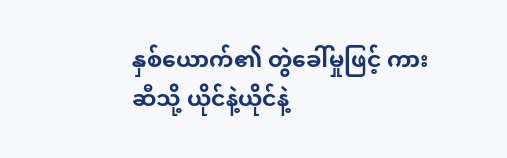နှစ်ယောက်၏ တွဲခေါ်မှုဖြင့် ကားဆီသို့ ယိုင်နဲ့ယိုင်နဲ့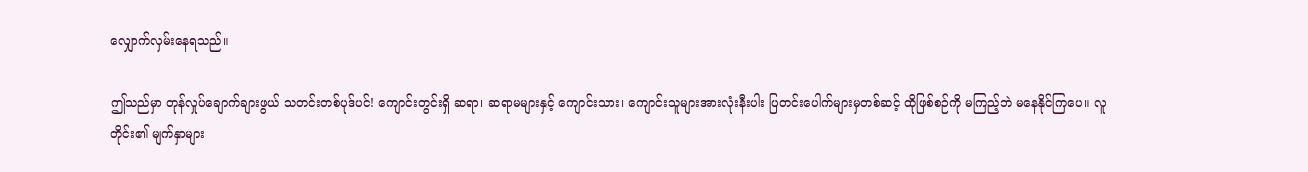လျှောက်လှမ်းနေရသည်။

ဤသည်မှာ တုန်လှုပ်ချောက်ချားဖွယ် သတင်းတစ်ပုဒ်ပင်! ကျောင်းတွင်းရှိ ဆရာ၊ ဆရာမများနှင့် ကျောင်းသား၊ ကျောင်းသူများအားလုံးနီးပါး ပြတင်းပေါက်များမှတစ်ဆင့် ထိုဖြစ်စဉ်ကို မကြည့်ဘဲ မနေနိုင်ကြပေ။ လူတိုင်း၏ မျက်နှာများ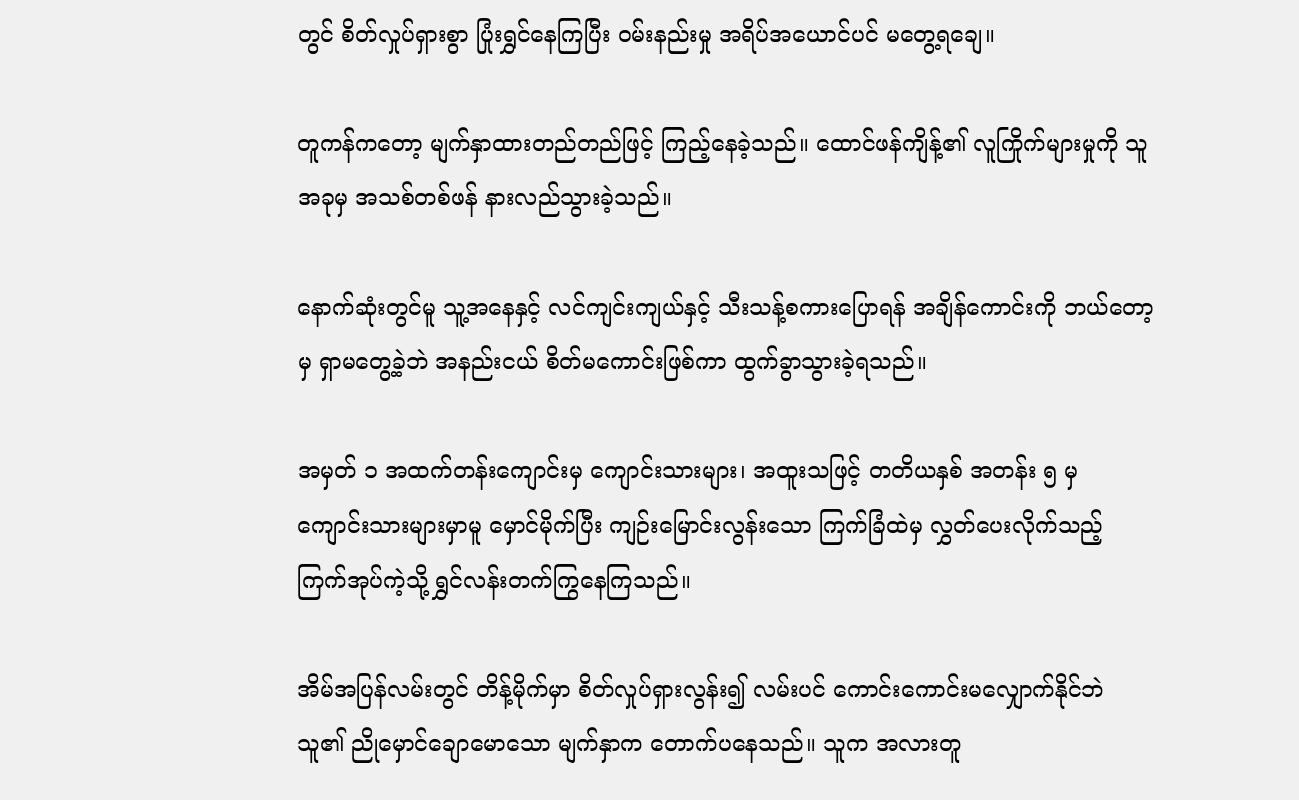တွင် စိတ်လှုပ်ရှားစွာ ပြုံးရွှင်နေကြပြီး ဝမ်းနည်းမှု အရိပ်အယောင်ပင် မတွေ့ရချေ။

တူကန်ကတော့ မျက်နှာထားတည်တည်ဖြင့် ကြည့်နေခဲ့သည်။ ထောင်ဖန်ကျိန့်၏ လူကြိုက်များမှုကို သူ အခုမှ အသစ်တစ်ဖန် နားလည်သွားခဲ့သည်။

နောက်ဆုံးတွင်မူ သူ့အနေနှင့် လင်ကျင်းကျယ်နှင့် သီးသန့်စကားပြောရန် အချိန်ကောင်းကို ဘယ်တော့မှ ရှာမတွေ့ခဲ့ဘဲ အနည်းငယ် စိတ်မကောင်းဖြစ်ကာ ထွက်ခွာသွားခဲ့ရသည်။

အမှတ် ၁ အထက်တန်းကျောင်းမှ ကျောင်းသားများ၊ အထူးသဖြင့် တတိယနှစ် အတန်း ၅ မှ ကျောင်းသားများမှာမူ မှောင်မိုက်ပြီး ကျဉ်းမြောင်းလွန်းသော ကြက်ခြံထဲမှ လွှတ်ပေးလိုက်သည့် ကြက်အုပ်ကဲ့သို့ ရွှင်လန်းတက်ကြွနေကြသည်။

အိမ်အပြန်လမ်းတွင် တိန့်မိုက်မှာ စိတ်လှုပ်ရှားလွန်း၍ လမ်းပင် ကောင်းကောင်းမလျှောက်နိုင်ဘဲ သူ၏ ညိုမှောင်ချောမောသော မျက်နှာက တောက်ပနေသည်။ သူက အလားတူ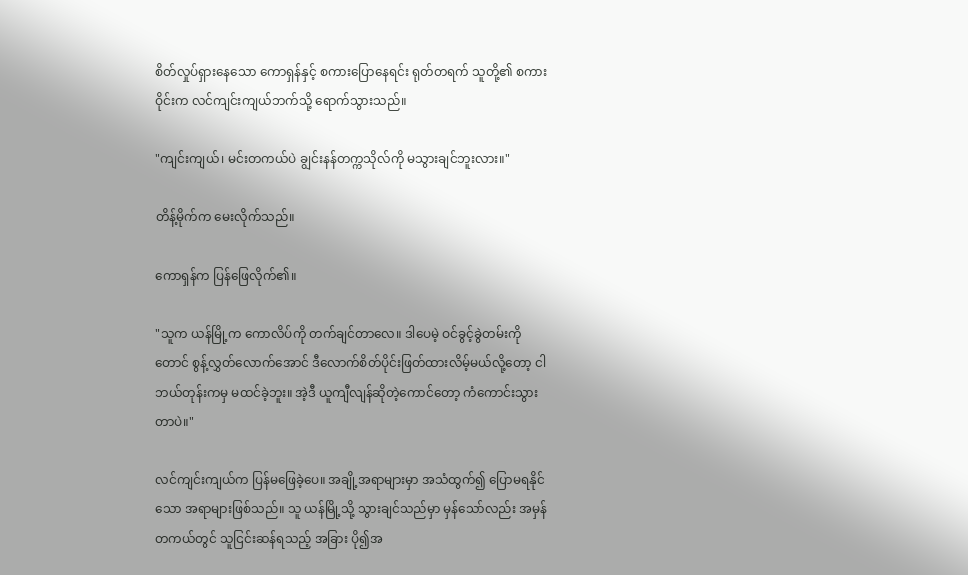စိတ်လှုပ်ရှားနေသော ကောရှန်နှင့် စကားပြောနေရင်း ရုတ်တရက် သူတို့၏ စကားဝိုင်းက လင်ကျင်းကျယ်ဘက်သို့ ရောက်သွားသည်။

"ကျင်းကျယ်၊ မင်းတကယ်ပဲ ချွင်းနန်တက္ကသိုလ်ကို မသွားချင်ဘူးလား။"

တိန့်မိုက်က မေးလိုက်သည်။

ကောရှန်က ပြန်ဖြေလိုက်၏။

"သူက ယန်မြို့က ကောလိပ်ကို တက်ချင်တာလေ။ ဒါပေမဲ့ ဝင်ခွင့်ခွဲတမ်းကိုတောင် စွန့်လွှတ်လောက်အောင် ဒီလောက်စိတ်ပိုင်းဖြတ်ထားလိမ့်မယ်လို့တော့ ငါဘယ်တုန်းကမှ မထင်ခဲ့ဘူး။ အဲ့ဒီ ယူကျီလျန်ဆိုတဲ့ကောင်တော့ ကံကောင်းသွားတာပဲ။"

လင်ကျင်းကျယ်က ပြန်မဖြေခဲ့ပေ။ အချို့အရာများမှာ အသံထွက်၍ ပြောမရနိုင်သော အရာများဖြစ်သည်။ သူ ယန်မြို့သို့ သွားချင်သည်မှာ မှန်သော်လည်း အမှန်တကယ်တွင် သူငြင်းဆန်ရသည့် အခြား ပို၍အ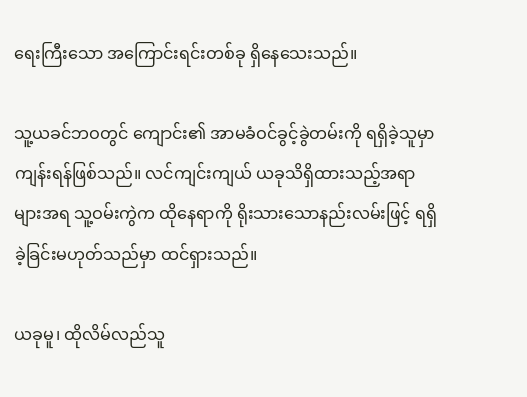ရေးကြီးသော အကြောင်းရင်းတစ်ခု ရှိနေသေးသည်။

သူ့ယခင်ဘဝတွင် ကျောင်း၏ အာမခံဝင်ခွင့်ခွဲတမ်းကို ရရှိခဲ့သူမှာ ကျန်းရန်ဖြစ်သည်။ လင်ကျင်းကျယ် ယခုသိရှိထားသည့်အရာများအရ သူ့ဝမ်းကွဲက ထိုနေရာကို ရိုးသားသောနည်းလမ်းဖြင့် ရရှိခဲ့ခြင်းမဟုတ်သည်မှာ ထင်ရှားသည်။

ယခုမူ၊ ထိုလိမ်လည်သူ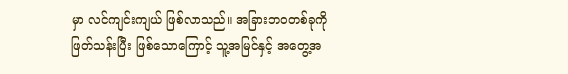မှာ လင်ကျင်းကျယ် ဖြစ်လာသည်။ အခြားဘဝတစ်ခုကို ဖြတ်သန်းပြီး ဖြစ်သောကြောင့် သူ့အမြင်နှင့် အတွေ့အ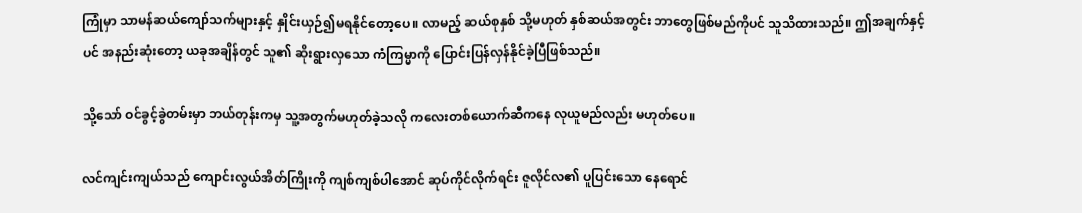ကြုံမှာ သာမန်ဆယ်ကျော်သက်များနှင့် နှိုင်းယှဉ်၍မရနိုင်တော့ပေ။ လာမည့် ဆယ်စုနှစ် သို့မဟုတ် နှစ်ဆယ်အတွင်း ဘာတွေဖြစ်မည်ကိုပင် သူသိထားသည်။ ဤအချက်နှင့်ပင် အနည်းဆုံးတော့ ယခုအချိန်တွင် သူ၏ ဆိုးရွားလှသော ကံကြမ္မာကို ပြောင်းပြန်လှန်နိုင်ခဲ့ပြီဖြစ်သည်။

သို့သော် ဝင်ခွင့်ခွဲတမ်းမှာ ဘယ်တုန်းကမှ သူ့အတွက်မဟုတ်ခဲ့သလို ကလေးတစ်ယောက်ဆီကနေ လုယူမည်လည်း မဟုတ်ပေ။

လင်ကျင်းကျယ်သည် ကျောင်းလွယ်အိတ်ကြိုးကို ကျစ်ကျစ်ပါအောင် ဆုပ်ကိုင်လိုက်ရင်း ဇူလိုင်လ၏ ပူပြင်းသော နေရောင်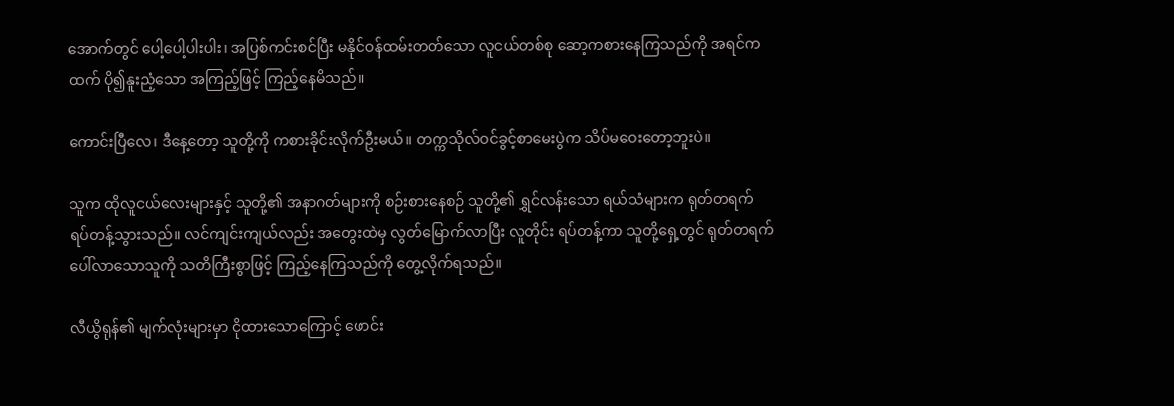အောက်တွင် ပေါ့ပေါ့ပါးပါး၊ အပြစ်ကင်းစင်ပြီး မနိုင်ဝန်ထမ်းတတ်သော လူငယ်တစ်စု ဆော့ကစားနေကြသည်ကို အရင်ကထက် ပို၍နူးညံ့သော အကြည့်ဖြင့် ကြည့်နေမိသည်။

ကောင်းပြီလေ၊ ဒီနေ့တော့ သူတို့ကို ကစားခိုင်းလိုက်ဦးမယ်။ တက္ကသိုလ်ဝင်ခွင့်စာမေးပွဲက သိပ်မဝေးတော့ဘူးပဲ။

သူက ထိုလူငယ်လေးများနှင့် သူတို့၏ အနာဂတ်များကို စဉ်းစားနေစဉ် သူတို့၏ ရွှင်လန်းသော ရယ်သံများက ရုတ်တရက် ရပ်တန့်သွားသည်။ လင်ကျင်းကျယ်လည်း အတွေးထဲမှ လွတ်မြောက်လာပြီး လူတိုင်း ရပ်တန့်ကာ သူတို့ရှေ့တွင် ရုတ်တရက် ပေါ်လာသောသူကို သတိကြီးစွာဖြင့် ကြည့်နေကြသည်ကို တွေ့လိုက်ရသည်။

လီယွိရုန်၏ မျက်လုံးများမှာ ငိုထားသောကြောင့် ဖောင်း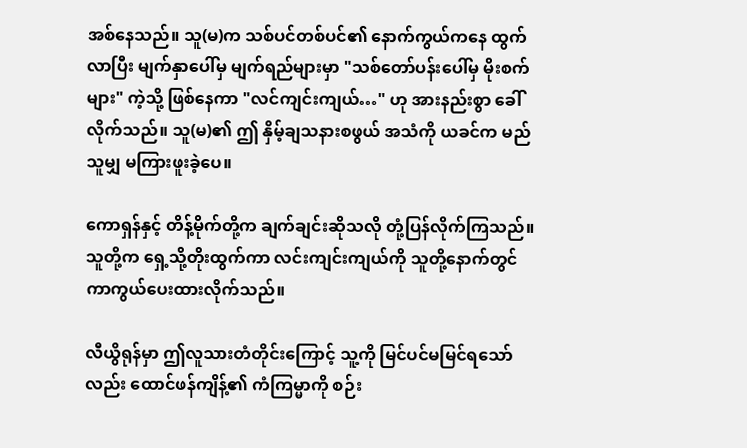အစ်နေသည်။ သူ(မ)က သစ်ပင်တစ်ပင်၏ နောက်ကွယ်ကနေ ထွက်လာပြီး မျက်နှာပေါ်မှ မျက်ရည်များမှာ "သစ်တော်ပန်းပေါ်မှ မိုးစက်များ" ကဲ့သို့ ဖြစ်နေကာ "လင်ကျင်းကျယ်…" ဟု အားနည်းစွာ ခေါ်လိုက်သည်။ သူ(မ)၏ ဤ နှိမ့်ချသနားစဖွယ် အသံကို ယခင်က မည်သူမျှ မကြားဖူးခဲ့ပေ။

ကောရှန်နှင့် တိန့်မိုက်တို့က ချက်ချင်းဆိုသလို တုံ့ပြန်လိုက်ကြသည်။ သူတို့က ရှေ့သို့တိုးထွက်ကာ လင်းကျင်းကျယ်ကို သူတို့နောက်တွင် ကာကွယ်ပေးထားလိုက်သည်။

လီယွိရုန်မှာ ဤလူသားတံတိုင်းကြောင့် သူ့ကို မြင်ပင်မမြင်ရသော်လည်း ထောင်ဖန်ကျိန့်၏ ကံကြမ္မာကို စဉ်း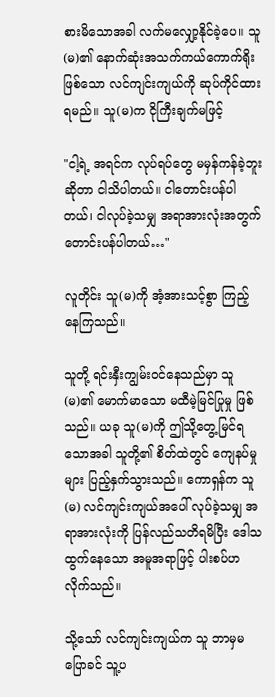စားမိသောအခါ လက်မလျှော့နိုင်ခဲ့ပေ။ သူ(မ)၏ နောက်ဆုံးအသက်ကယ်ကောက်ရိုးဖြစ်သော လင်ကျင်းကျယ်ကို ဆုပ်ကိုင်ထားရမည်။ သူ(မ)က ငိုကြီးချက်မဖြင့်

"ငါ့ရဲ့ အရင်က လုပ်ရပ်တွေ မမှန်ကန်ခဲ့ဘူးဆိုတာ ငါသိပါတယ်။ ငါတောင်းပန်ပါတယ်၊ ငါလုပ်ခဲ့သမျှ အရာအားလုံးအတွက် တောင်းပန်ပါတယ်…"

လူတိုင်း သူ(မ)ကို အံ့အားသင့်စွာ ကြည့်နေကြသည်။

သူတို့ ရင်းနှီးကျွမ်းဝင်နေသည်မှာ သူ(မ)၏ မောက်မာသော မထီမဲ့မြင်ပြုမှု ဖြစ်သည်။ ယခု သူ(မ)ကို ဤသို့တွေ့မြင်ရသောအခါ သူတို့၏ စိတ်ထဲတွင် ကျေနပ်မှုများ ပြည့်နှက်သွားသည်။ ကောရှန်က သူ(မ) လင်ကျင်းကျယ်အပေါ် လုပ်ခဲ့သမျှ အရာအားလုံးကို ပြန်လည်သတိရမိပြီး ဒေါသထွက်နေသော အမူအရာဖြင့် ပါးစပ်ဟလိုက်သည်။

သို့သော် လင်ကျင်းကျယ်က သူ ဘာမှမပြောခင် သူ့ပ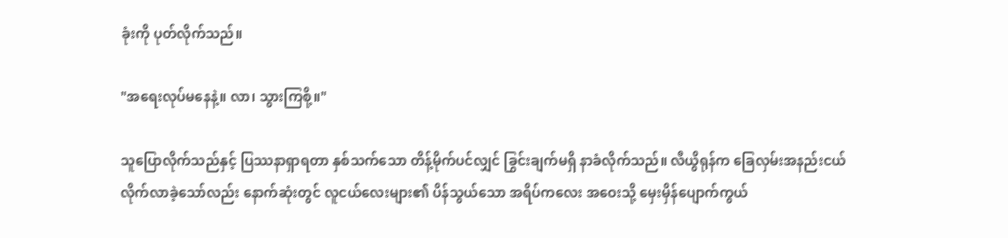ခုံးကို ပုတ်လိုက်သည်။

"အရေးလုပ်မနေနဲ့။ လာ၊ သွားကြစို့။"

သူပြောလိုက်သည်နှင့် ပြဿနာရှာရတာ နှစ်သက်သော တိန့်မိုက်ပင်လျှင် ခြွင်းချက်မရှိ နာခံလိုက်သည်။ လီယွိရုန်က ခြေလှမ်းအနည်းငယ် လိုက်လာခဲ့သော်လည်း နောက်ဆုံးတွင် လူငယ်လေးများ၏ ပိန်သွယ်သော အရိပ်ကလေး အဝေးသို့ မှေးမှိန်ပျောက်ကွယ်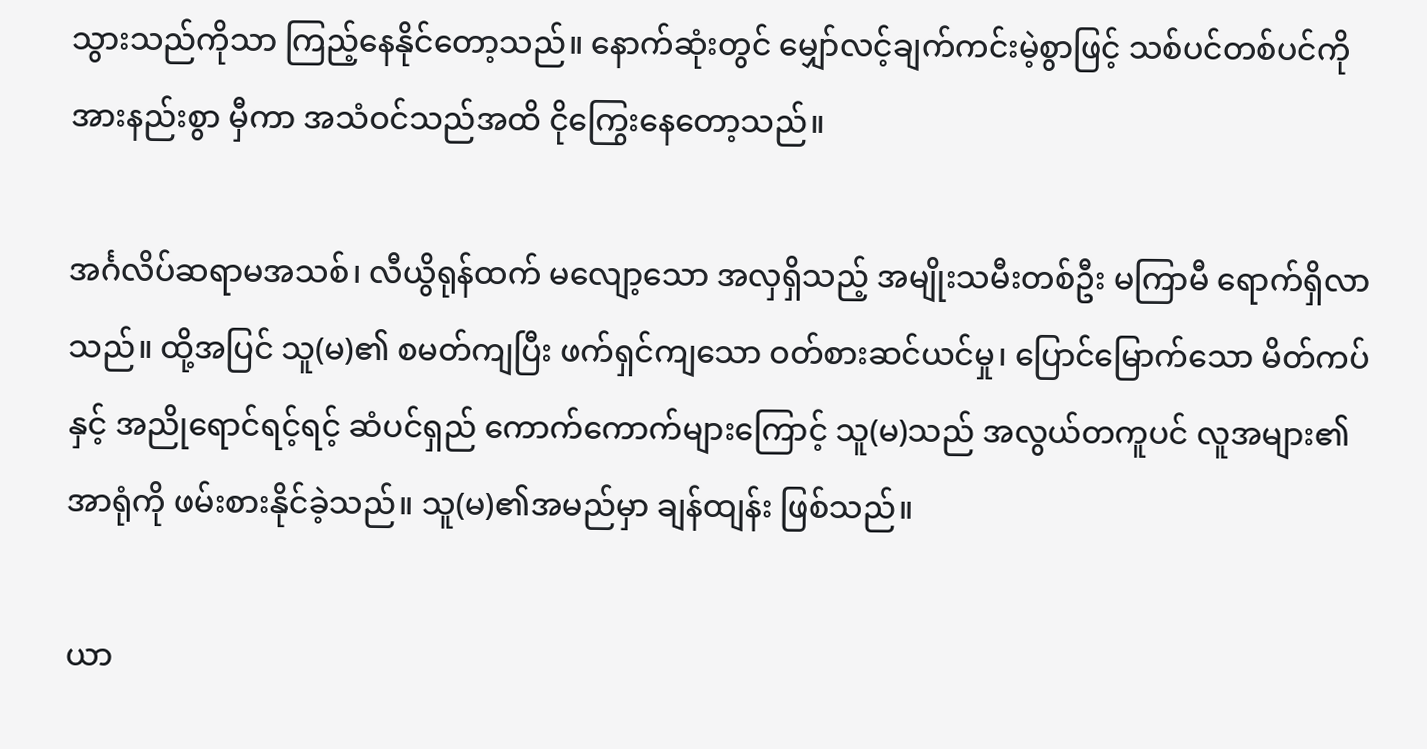သွားသည်ကိုသာ ကြည့်နေနိုင်တော့သည်။ နောက်ဆုံးတွင် မျှော်လင့်ချက်ကင်းမဲ့စွာဖြင့် သစ်ပင်တစ်ပင်ကို အားနည်းစွာ မှီကာ အသံဝင်သည်အထိ ငိုကြွေးနေတော့သည်။

အင်္ဂလိပ်ဆရာမအသစ်၊ လီယွိရုန်ထက် မလျော့သော အလှရှိသည့် အမျိုးသမီးတစ်ဦး မကြာမီ ရောက်ရှိလာသည်။ ထို့အပြင် သူ(မ)၏ စမတ်ကျပြီး ဖက်ရှင်ကျသော ဝတ်စားဆင်ယင်မှု၊ ပြောင်မြောက်သော မိတ်ကပ်နှင့် အညိုရောင်ရင့်ရင့် ဆံပင်ရှည် ကောက်ကောက်များကြောင့် သူ(မ)သည် အလွယ်တကူပင် လူအများ၏ အာရုံကို ဖမ်းစားနိုင်ခဲ့သည်။ သူ(မ)၏အမည်မှာ ချန်ထျန်း ဖြစ်သည်။

ယာ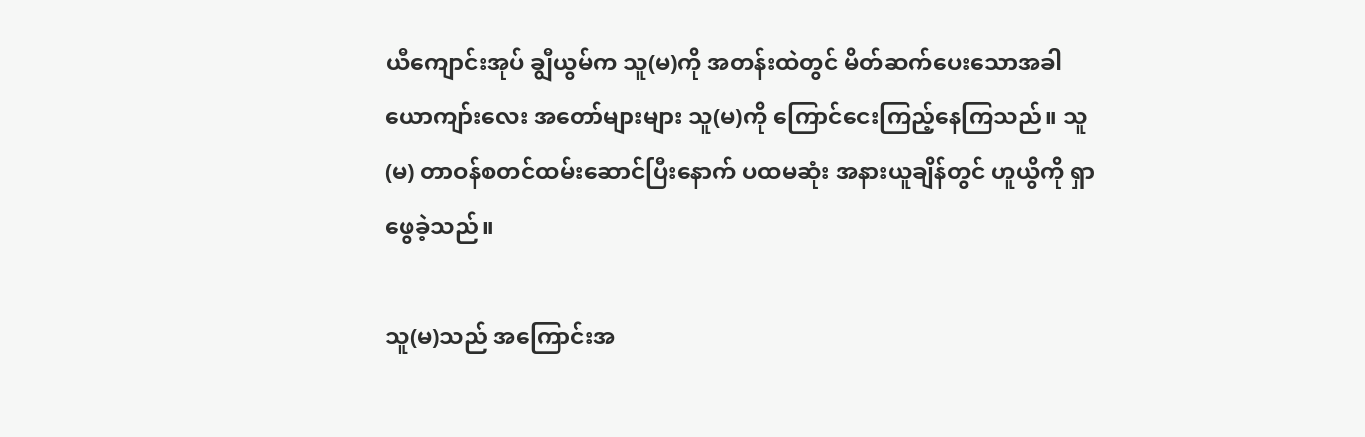ယီကျောင်းအုပ် ချွီယွမ်က သူ(မ)ကို အတန်းထဲတွင် မိတ်ဆက်ပေးသောအခါ ယောကျာ်းလေး အတော်များများ သူ(မ)ကို ကြောင်ငေးကြည့်နေကြသည်။ သူ(မ) တာဝန်စတင်ထမ်းဆောင်ပြီးနောက် ပထမဆုံး အနားယူချိန်တွင် ဟူယွိကို ရှာဖွေခဲ့သည်။

သူ(မ)သည် အကြောင်းအ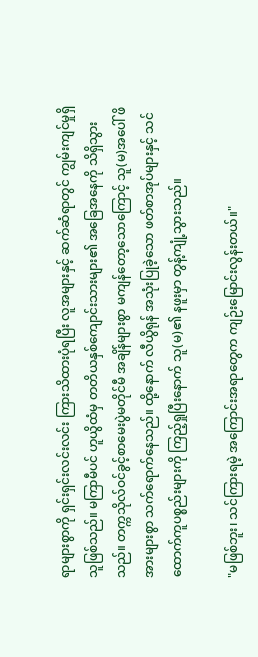ရာများစွာကို ရှင်းရှင်းလင်းလင်း ကြားသိထားပုံရပြီး လူအများနှင့် ဆက်ဆံရာတွင် ကျွမ်းကျင်မှုရှိသူဖြစ်သည်။ မကြာမီပင် ဟူယွိထံမှ တတိယနှစ်ကျောင်းသားများ၏ အခြေအနေကို သိရှိသွားသည်။ တက္ကသိုလ်ဝင်ခွင့်စာမေးပွဲမတိုင်မီ အချိန်များစွာ မကျန်တော့သောကြောင့် သူ(မ)အပေါ် ဖိအားများစွာ သက်ရောက်နေသည်။ ထို့နောက် လီယွိရုန် အသုံးပြုခဲ့သော ဖတ်စာအုပ်များနှင့် သင်ထောက်ကူပစ္စည်းများကို ကြည့်ရှုပြီးနောက် သူ(မ)၏ နဖူးမှာ တွန့်ကျုံ့သွားသည်။

"မဖြစ်ဘူး၊ သင်ကြားရမဲ့ အကြောင်းအရာတွေက ကျဉ်းမြောင်းလွန်းတယ်။"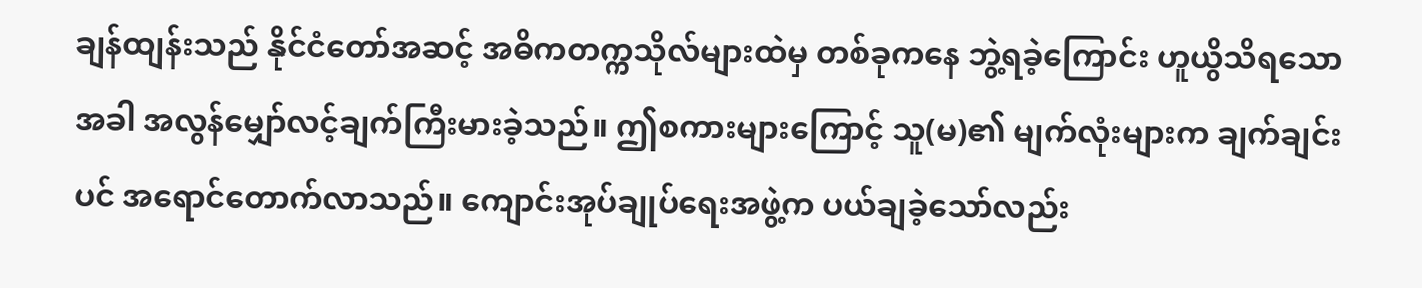ချန်ထျန်းသည် နိုင်ငံတော်အဆင့် အဓိကတက္ကသိုလ်များထဲမှ တစ်ခုကနေ ဘွဲ့ရခဲ့ကြောင်း ဟူယွိသိရသောအခါ အလွန်မျှော်လင့်ချက်ကြီးမားခဲ့သည်။ ဤစကားများကြောင့် သူ(မ)၏ မျက်လုံးများက ချက်ချင်းပင် အရောင်တောက်လာသည်။ ကျောင်းအုပ်ချုပ်ရေးအဖွဲ့က ပယ်ချခဲ့သော်လည်း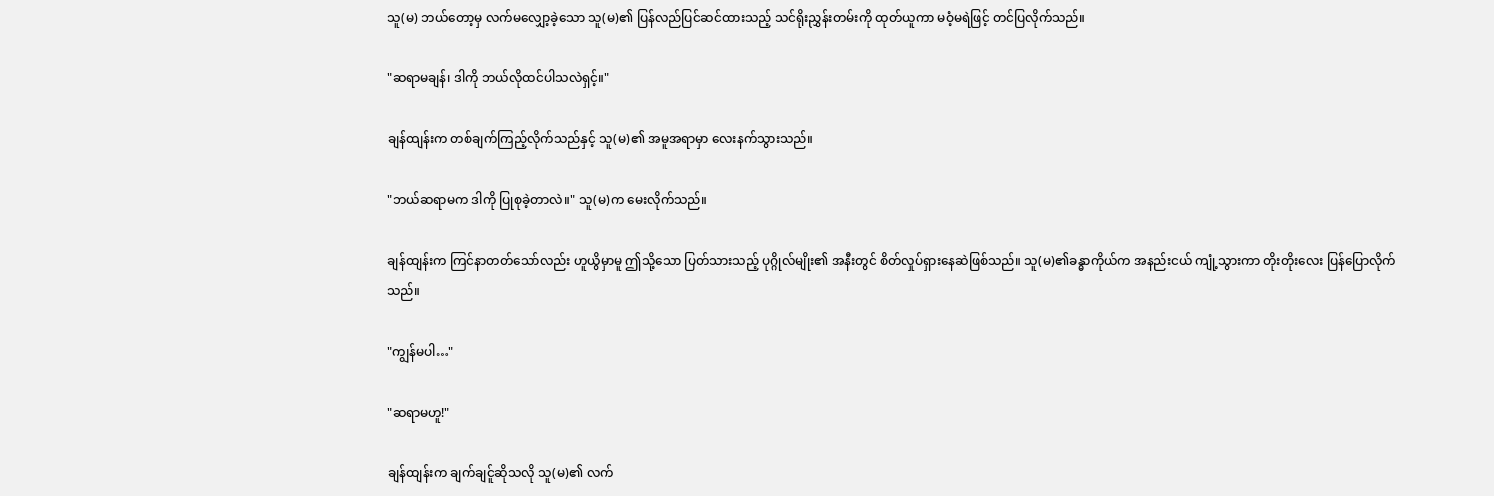သူ(မ) ဘယ်တော့မှ လက်မလျှော့ခဲ့သော သူ(မ)၏ ပြန်လည်ပြင်ဆင်ထားသည့် သင်ရိုးညွှန်းတမ်းကို ထုတ်ယူကာ မဝံ့မရဲဖြင့် တင်ပြလိုက်သည်။

"ဆရာမချန်၊ ဒါကို ဘယ်လိုထင်ပါသလဲရှင့်။"

ချန်ထျန်းက တစ်ချက်ကြည့်လိုက်သည်နှင့် သူ(မ)၏ အမူအရာမှာ လေးနက်သွားသည်။

"ဘယ်ဆရာမက ဒါကို ပြုစုခဲ့တာလဲ။" သူ(မ)က မေးလိုက်သည်။

ချန်ထျန်းက ကြင်နာတတ်သော်လည်း ဟူယွိမှာမူ ဤသို့သော ပြတ်သားသည့် ပုဂ္ဂိုလ်မျိုး၏ အနီးတွင် စိတ်လှုပ်ရှားနေဆဲဖြစ်သည်။ သူ(မ)၏ခန္ဓာကိုယ်က အနည်းငယ် ကျုံ့သွားကာ တိုးတိုးလေး ပြန်ပြောလိုက်သည်။

"ကျွန်မပါ…"

"ဆရာမဟူ!"

ချန်ထျန်းက ချက်ချင်ူဆိုသလို သူ(မ)၏ လက်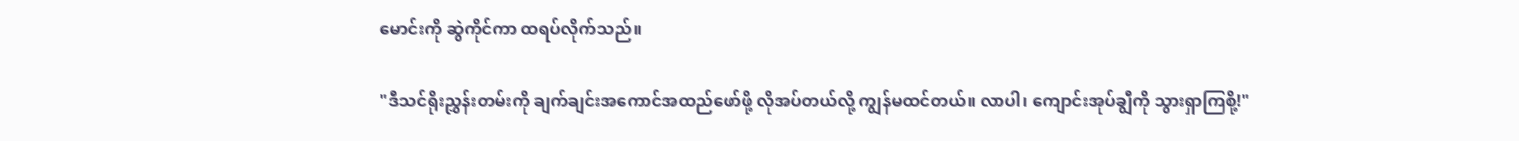မောင်းကို ဆွဲကိုင်ကာ ထရပ်လိုက်သည်။

"ဒီသင်ရိုးညွှန်းတမ်းကို ချက်ချင်းအကောင်အထည်ဖော်ဖို့ လိုအပ်တယ်လို့ ကျွန်မထင်တယ်။ လာပါ၊ ကျောင်းအုပ်ချွီကို သွားရှာကြစို့!"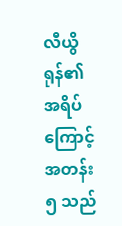လီယွိရုန်၏ အရိပ်ကြောင့် အတန်း ၅ သည်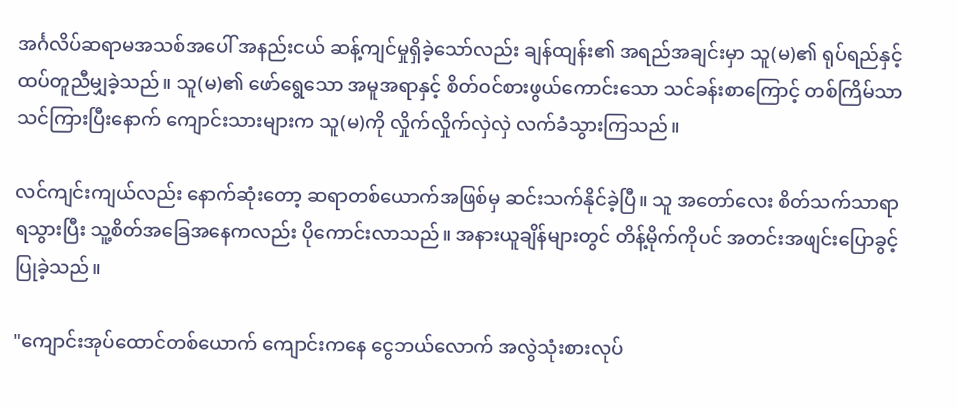အင်္ဂလိပ်ဆရာမအသစ်အပေါ် အနည်းငယ် ဆန့်ကျင်မှုရှိခဲ့သော်လည်း ချန်ထျန်း၏ အရည်အချင်းမှာ သူ(မ)၏ ရုပ်ရည်နှင့် ထပ်တူညီမျှခဲ့သည်။ သူ(မ)၏ ဖော်ရွေသော အမူအရာနှင့် စိတ်ဝင်စားဖွယ်ကောင်းသော သင်ခန်းစာကြောင့် တစ်ကြိမ်သာ သင်ကြားပြီးနောက် ကျောင်းသားများက သူ(မ)ကို လှိုက်လှိုက်လှဲလှဲ လက်ခံသွားကြသည်။

လင်ကျင်းကျယ်လည်း နောက်ဆုံးတော့ ဆရာတစ်ယောက်အဖြစ်မှ ဆင်းသက်နိုင်ခဲ့ပြီ။ သူ အတော်လေး စိတ်သက်သာရာရသွားပြီး သူ့စိတ်အခြေအနေကလည်း ပိုကောင်းလာသည်။ အနားယူချိန်များတွင် တိန့်မိုက်ကိုပင် အတင်းအဖျင်းပြောခွင့်ပြုခဲ့သည်။

"ကျောင်းအုပ်ထောင်တစ်ယောက် ကျောင်းကနေ ငွေဘယ်လောက် အလွဲသုံးစားလုပ်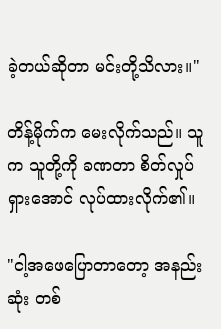ခဲ့တယ်ဆိုတာ မင်းတို့သိလား။"

တိန့်မိုက်က မေးလိုက်သည်။ သူက သူတို့ကို ခဏတာ စိတ်လှုပ်ရှားအောင် လုပ်ထားလိုက်၏။

"ငါ့အဖေပြောတာတော့ အနည်းဆုံး တစ်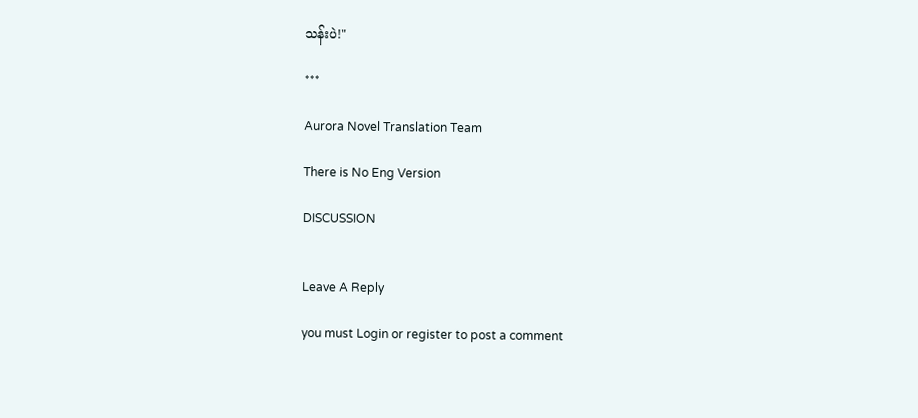သန်းပဲ!"

***

Aurora Novel Translation Team

There is No Eng Version

DISCUSSION


Leave A Reply

you must Login or register to post a comment